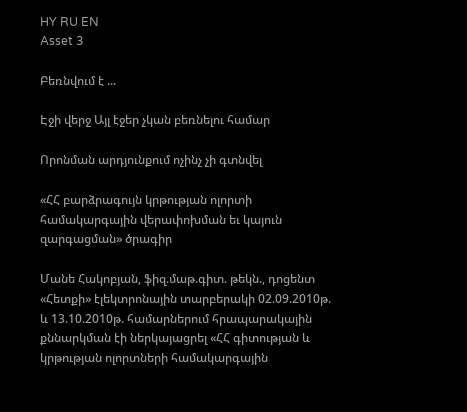HY RU EN
Asset 3

Բեռնվում է ...

Էջի վերջ Այլ էջեր չկան բեռնելու համար

Որոնման արդյունքում ոչինչ չի գտնվել

«ՀՀ բարձրագույն կրթության ոլորտի համակարգային վերափոխման եւ կայուն զարգացման» ծրագիր

Մանե Հակոբյան, ֆիզ.մաթ.գիտ. թեկն., դոցենտ «Հետքի» էլեկտրոնային տարբերակի 02.09.2010թ. և 13.10.2010թ. համարներում հրապարակային քննարկման էի ներկայացրել «ՀՀ գիտության և կրթության ոլորտների համակարգային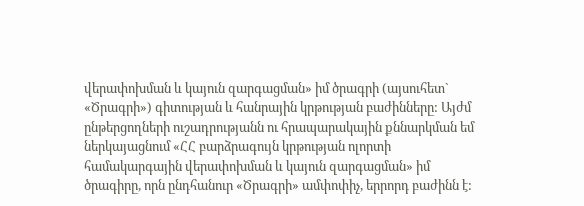վերափոխման և կայուն զարգացման» իմ ծրագրի (այսուհետ` «Ծրագրի») գիտության և հանրային կրթության բաժինները: Այժմ ընթերցողների ուշադրությանն ու հրապարակային քննարկման եմ ներկայացնում «ՀՀ բարձրագույն կրթության ոլորտի համակարգային վերափոխման և կայուն զարգացման» իմ ծրագիրը, որն ընդհանուր «Ծրագրի» ամփոփիչ, երրորդ բաժինն է: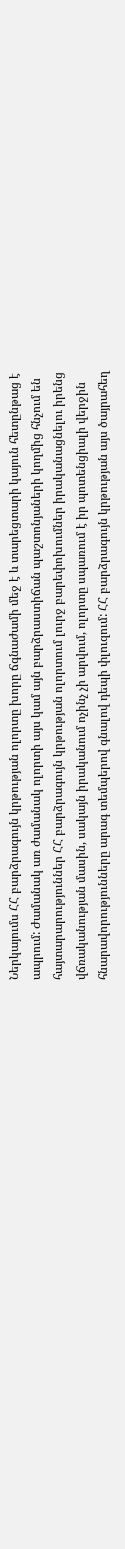Ներկայումս ՀՀ բարձրագույն կրթության ոլորտը խորը ճգնաժամի մեջ է և տարեցտարի կայուն հետընթաց է ապրում: Ժամանակ առ ժամանակ ոլորտի այս կամ այն բարձրաստիճան պաշտոնյաների կողմից հնչում են հայտարարություններ ՀՀ բարձրագույն կրթության ոլորտում լուրջ բարեփոխումներ իրականացնելու իրենց վճռականության մասին, սակայն իրականում ոչինչ չի արվում, ոլորտը սպառում է իր պոտենցիալի վերջին հնարավորությունները արագ տեմպերով գնալով դեպի փլուզում: ՀՀ բարձրագույն կրթության այս ծայրահեղ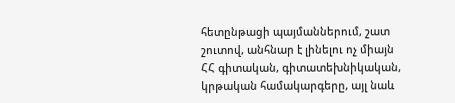հետընթացի պայմաններում, շատ շուտով, անհնար է լինելու ոչ միայն ՀՀ գիտական, գիտատեխնիկական, կրթական համակարգերը, այլ նաև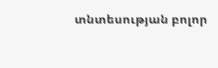տնտեսության բոլոր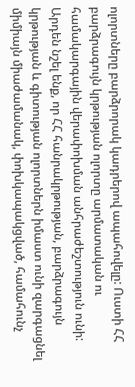ոլորտները բարձրորակ կադրերով ապահովելը: Ուստի ՀՀ բարձրագույն կրթության ոլորտը արմատական ու համակարգային վերափոխման անհրաժեշտություն ունի: Արդեն նշել ենք, որ ՀՀ հանրակրթության, բարձրագույն կրթության և գիտության ոլորտներն իմաստ ունի զարգացնել միմիայն միաժամանակ, փոխկապակցված, համահունչ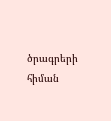ծրագրերի հիման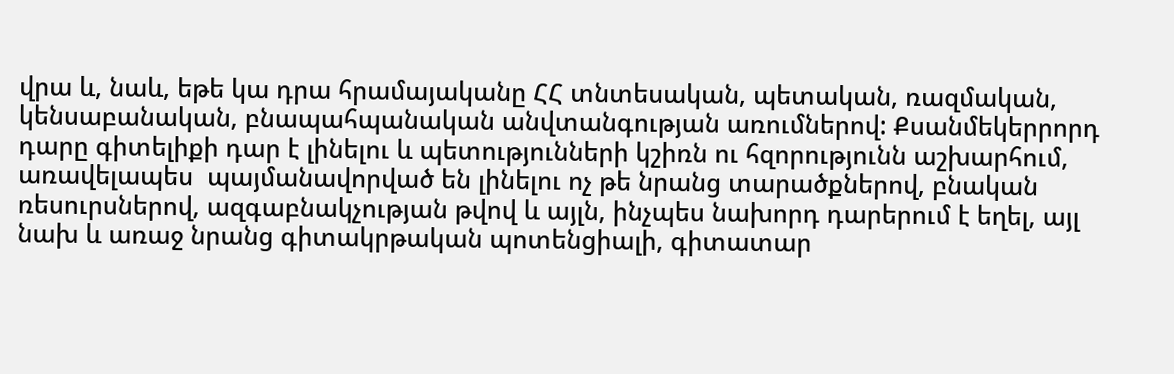վրա և, նաև, եթե կա դրա հրամայականը ՀՀ տնտեսական, պետական, ռազմական, կենսաբանական, բնապահպանական անվտանգության առումներով: Քսանմեկերրորդ դարը գիտելիքի դար է լինելու և պետությունների կշիռն ու հզորությունն աշխարհում,  առավելապես  պայմանավորված են լինելու ոչ թե նրանց տարածքներով, բնական ռեսուրսներով, ազգաբնակչության թվով և այլն, ինչպես նախորդ դարերում է եղել, այլ նախ և առաջ նրանց գիտակրթական պոտենցիալի, գիտատար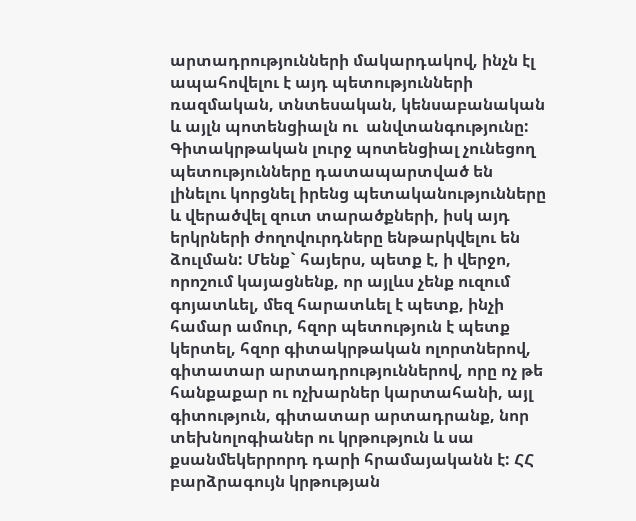արտադրությունների մակարդակով, ինչն էլ ապահովելու է այդ պետությունների ռազմական, տնտեսական, կենսաբանական և այլն պոտենցիալն ու  անվտանգությունը: Գիտակրթական լուրջ պոտենցիալ չունեցող  պետությունները դատապարտված են լինելու կորցնել իրենց պետականությունները և վերածվել զուտ տարածքների, իսկ այդ երկրների ժողովուրդները ենթարկվելու են ձուլման: Մենք` հայերս, պետք է, ի վերջո, որոշում կայացնենք, որ այլևս չենք ուզում գոյատևել, մեզ հարատևել է պետք, ինչի  համար ամուր, հզոր պետություն է պետք կերտել, հզոր գիտակրթական ոլորտներով, գիտատար արտադրություններով, որը ոչ թե հանքաքար ու ոչխարներ կարտահանի, այլ գիտություն, գիտատար արտադրանք, նոր տեխնոլոգիաներ ու կրթություն և սա քսանմեկերրորդ դարի հրամայականն է: ՀՀ բարձրագույն կրթության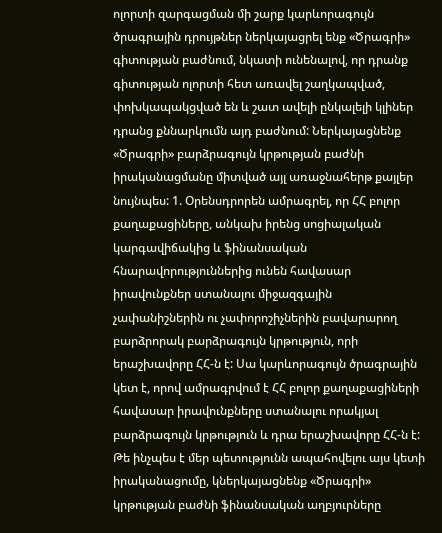ոլորտի զարգացման մի շարք կարևորագույն ծրագրային դրույթներ ներկայացրել ենք «Ծրագրի» գիտության բաժնում, նկատի ունենալով, որ դրանք գիտության ոլորտի հետ առավել շաղկապված, փոխկապակցված են և շատ ավելի ընկալելի կլիներ դրանց քննարկումն այդ բաժնում: Ներկայացնենք «Ծրագրի» բարձրագույն կրթության բաժնի իրականացմանը միտված այլ առաջնահերթ քայլեր նույնպես: 1. Օրենսդրորեն ամրագրել, որ ՀՀ բոլոր քաղաքացիները, անկախ իրենց սոցիալական կարգավիճակից և ֆինանսական հնարավորություններից ունեն հավասար իրավունքներ ստանալու միջազգային չափանիշներին ու չափորոշիչներին բավարարող բարձրորակ բարձրագույն կրթություն, որի երաշխավորը ՀՀ-ն է: Սա կարևորագույն ծրագրային կետ է, որով ամրագրվում է ՀՀ բոլոր քաղաքացիների հավասար իրավունքները ստանալու որակյալ բարձրագույն կրթություն և դրա երաշխավորը ՀՀ-ն է: Թե ինչպես է մեր պետությունն ապահովելու այս կետի իրականացումը, կներկայացնենք «Ծրագրի» կրթության բաժնի ֆինանսական աղբյուրները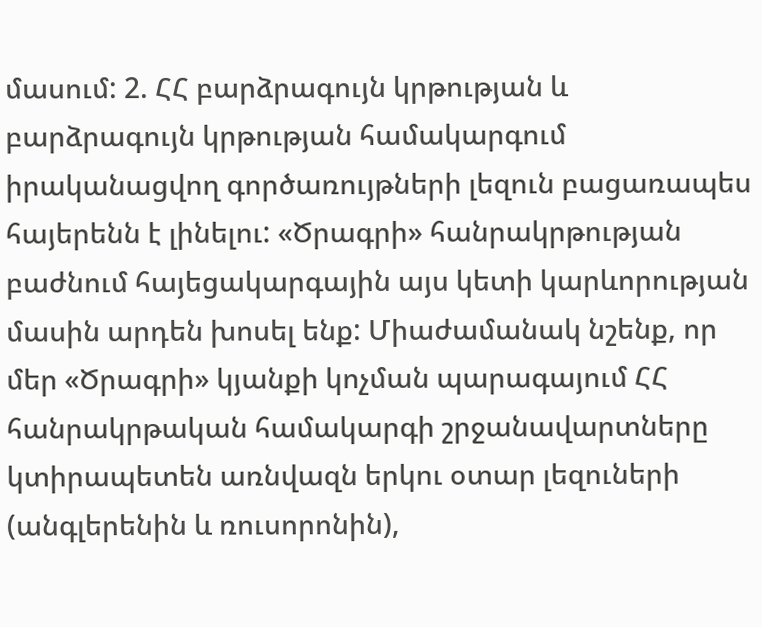մասում: 2. ՀՀ բարձրագույն կրթության և բարձրագույն կրթության համակարգում իրականացվող գործառույթների լեզուն բացառապես հայերենն է լինելու: «Ծրագրի» հանրակրթության բաժնում հայեցակարգային այս կետի կարևորության մասին արդեն խոսել ենք: Միաժամանակ նշենք, որ մեր «Ծրագրի» կյանքի կոչման պարագայում ՀՀ հանրակրթական համակարգի շրջանավարտները կտիրապետեն առնվազն երկու օտար լեզուների (անգլերենին և ռուսորոնին),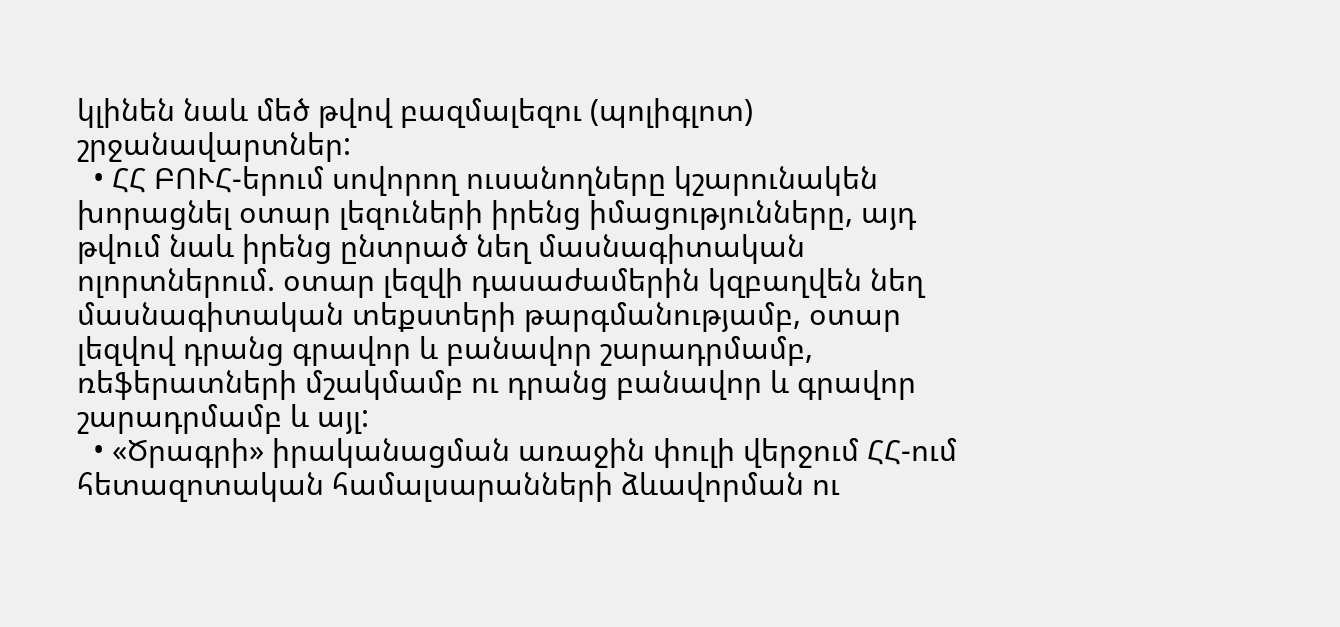կլինեն նաև մեծ թվով բազմալեզու (պոլիգլոտ)  շրջանավարտներ:
  • ՀՀ ԲՈՒՀ-երում սովորող ուսանողները կշարունակեն խորացնել օտար լեզուների իրենց իմացությունները, այդ թվում նաև իրենց ընտրած նեղ մասնագիտական ոլորտներում. օտար լեզվի դասաժամերին կզբաղվեն նեղ մասնագիտական տեքստերի թարգմանությամբ, օտար լեզվով դրանց գրավոր և բանավոր շարադրմամբ, ռեֆերատների մշակմամբ ու դրանց բանավոր և գրավոր շարադրմամբ և այլ:
  • «Ծրագրի» իրականացման առաջին փուլի վերջում ՀՀ-ում հետազոտական համալսարանների ձևավորման ու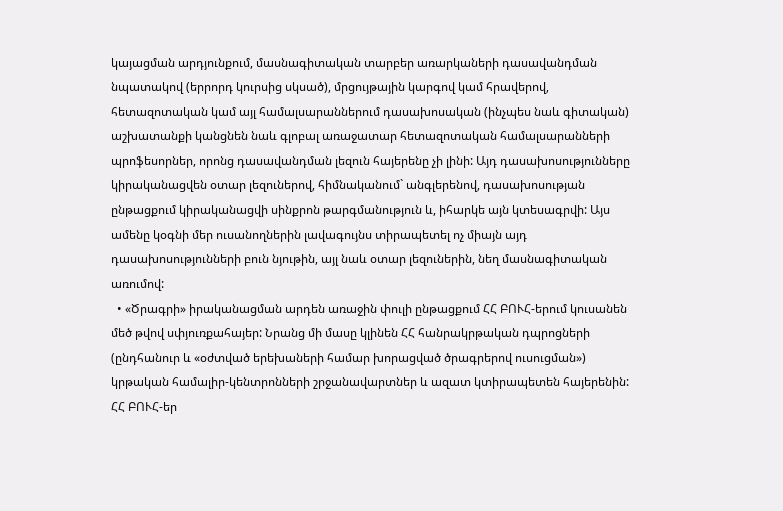կայացման արդյունքում, մասնագիտական տարբեր առարկաների դասավանդման նպատակով (երրորդ կուրսից սկսած), մրցույթային կարգով կամ հրավերով, հետազոտական կամ այլ համալսարաններում դասախոսական (ինչպես նաև գիտական) աշխատանքի կանցնեն նաև գլոբալ առաջատար հետազոտական համալսարանների պրոֆեսորներ, որոնց դասավանդման լեզուն հայերենը չի լինի: Այդ դասախոսությունները կիրականացվեն օտար լեզուներով, հիմնականում` անգլերենով, դասախոսության ընթացքում կիրականացվի սինքրոն թարգմանություն և, իհարկե այն կտեսագրվի: Այս ամենը կօգնի մեր ուսանողներին լավագույնս տիրապետել ոչ միայն այդ դասախոսությունների բուն նյութին, այլ նաև օտար լեզուներին, նեղ մասնագիտական առումով:
  • «Ծրագրի» իրականացման արդեն առաջին փուլի ընթացքում ՀՀ ԲՈՒՀ-երում կուսանեն մեծ թվով սփյուռքահայեր: Նրանց մի մասը կլինեն ՀՀ հանրակրթական դպրոցների (ընդհանուր և «օժտված երեխաների համար խորացված ծրագրերով ուսուցման») կրթական համալիր-կենտրոնների շրջանավարտներ և ազատ կտիրապետեն հայերենին: ՀՀ ԲՈՒՀ-եր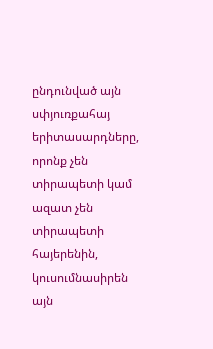ընդունված այն սփյուռքահայ երիտասարդները, որոնք չեն տիրապետի կամ ազատ չեն տիրապետի հայերենին, կուսումնասիրեն այն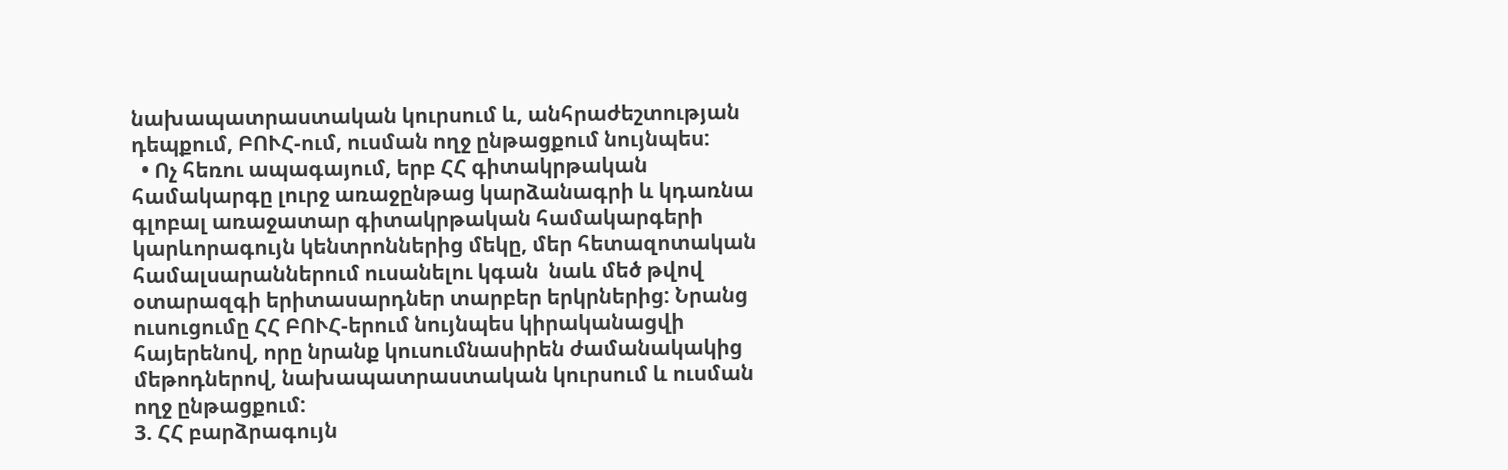նախապատրաստական կուրսում և, անհրաժեշտության դեպքում, ԲՈՒՀ-ում, ուսման ողջ ընթացքում նույնպես:
  • Ոչ հեռու ապագայում, երբ ՀՀ գիտակրթական համակարգը լուրջ առաջընթաց կարձանագրի և կդառնա գլոբալ առաջատար գիտակրթական համակարգերի կարևորագույն կենտրոններից մեկը, մեր հետազոտական համալսարաններում ուսանելու կգան  նաև մեծ թվով օտարազգի երիտասարդներ տարբեր երկրներից: Նրանց ուսուցումը ՀՀ ԲՈՒՀ-երում նույնպես կիրականացվի հայերենով, որը նրանք կուսումնասիրեն ժամանակակից մեթոդներով, նախապատրաստական կուրսում և ուսման ողջ ընթացքում:
3. ՀՀ բարձրագույն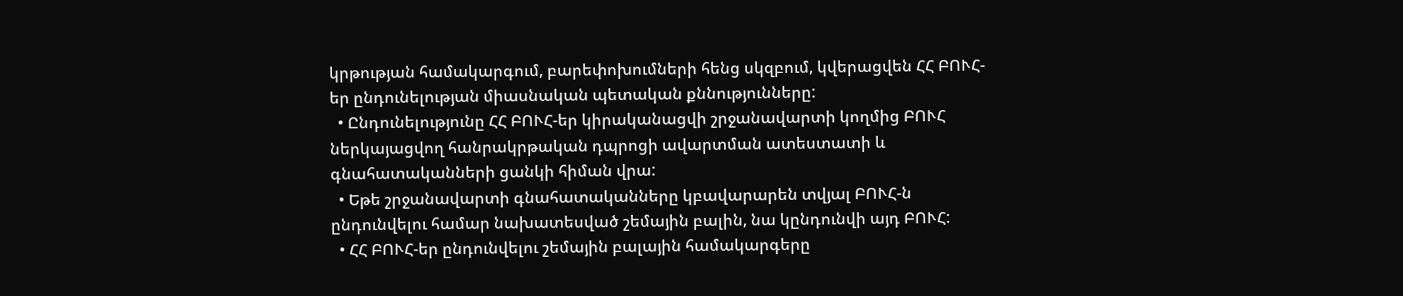կրթության համակարգում, բարեփոխումների հենց սկզբում, կվերացվեն ՀՀ ԲՈՒՀ-եր ընդունելության միասնական պետական քննությունները:
  • Ընդունելությունը ՀՀ ԲՈՒՀ-եր կիրականացվի շրջանավարտի կողմից ԲՈՒՀ ներկայացվող հանրակրթական դպրոցի ավարտման ատեստատի և գնահատականների ցանկի հիման վրա:
  • Եթե շրջանավարտի գնահատականները կբավարարեն տվյալ ԲՈՒՀ-ն ընդունվելու համար նախատեսված շեմային բալին, նա կընդունվի այդ ԲՈՒՀ:
  • ՀՀ ԲՈՒՀ-եր ընդունվելու շեմային բալային համակարգերը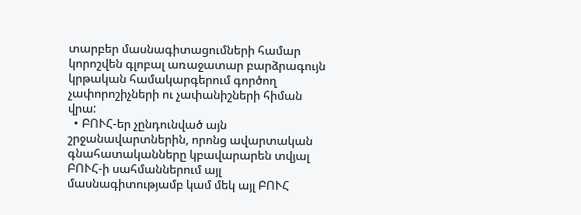տարբեր մասնագիտացումների համար կորոշվեն գլոբալ առաջատար բարձրագույն կրթական համակարգերում գործող չափորոշիչների ու չափանիշների հիման վրա:
  • ԲՈՒՀ-եր չընդունված այն շրջանավարտներին, որոնց ավարտական գնահատականները կբավարարեն տվյալ ԲՈՒՀ-ի սահմաններում այլ մասնագիտությամբ կամ մեկ այլ ԲՈՒՀ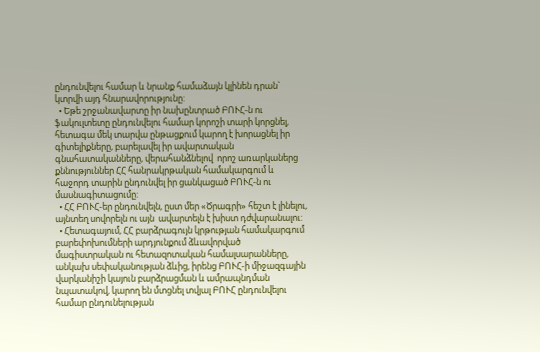ընդունվելու համար և նրանք համաձայն կլինեն դրան` կտրվի այդ հնարավորությունը:
  • Եթե շրջանավարտը իր նախընտրած ԲՈՒՀ-ն ու ֆակուլտետը ընդունվելու համար կորոշի տարի կորցնել, հետագա մեկ տարվա ընթացքում կարող է խորացնել իր գիտելիքները, բարելավել իր ավարտական գնահատականները, վերահանձնելով  որոշ առարկաներց քննություններ ՀՀ հանրակրթական համակարգում և հաջորդ տարին ընդունվել իր ցանկացած ԲՈՒՀ-ն ու մասնագիտացումը:
  • ՀՀ ԲՈՒՀ-եր ընդունվելն, ըստ մեր «Ծրագրի» հեշտ է լինելու, այնտեղ սովորելն ու այն  ավարտելն է խիստ դժվարանալու:
  • Հետագայում, ՀՀ բարձրագույն կրթության համակարգում բարեփոխումների արդյունքում ձևավորված մագիստրական ու հետազոտական համալսարանները, անկախ սեփականության ձևից, իրենց ԲՈՒՀ-ի միջազգային վարկանիշի կայուն բարձրացման և ամրապնդման նպատակով, կարող են մտցնել տվյալ ԲՈՒՀ ընդունվելու համար ընդունելության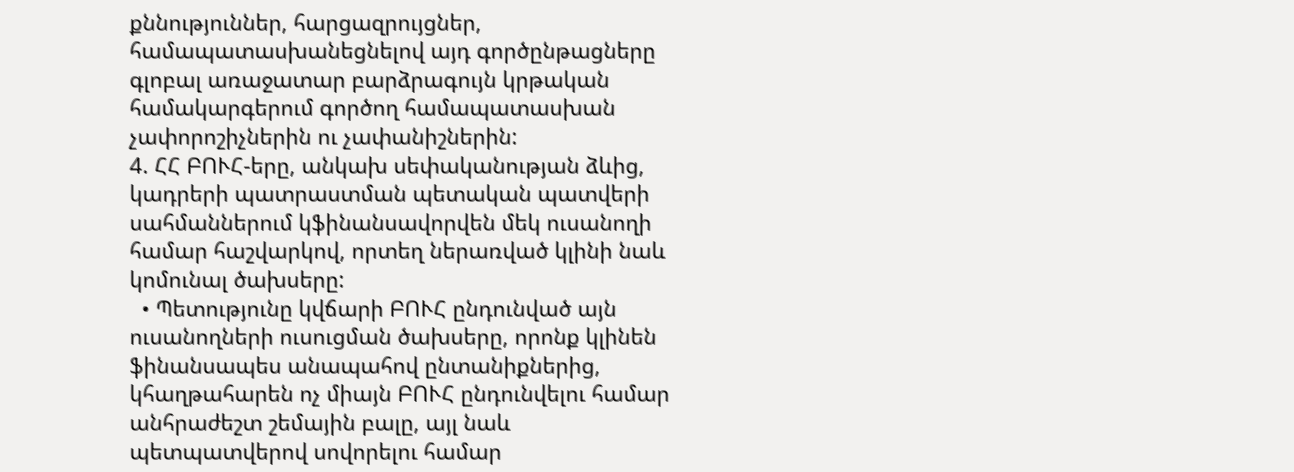քննություններ, հարցազրույցներ, համապատասխանեցնելով այդ գործընթացները գլոբալ առաջատար բարձրագույն կրթական համակարգերում գործող համապատասխան չափորոշիչներին ու չափանիշներին:
4. ՀՀ ԲՈՒՀ-երը, անկախ սեփականության ձևից, կադրերի պատրաստման պետական պատվերի սահմաններում կֆինանսավորվեն մեկ ուսանողի համար հաշվարկով, որտեղ ներառված կլինի նաև կոմունալ ծախսերը:
  • Պետությունը կվճարի ԲՈՒՀ ընդունված այն ուսանողների ուսուցման ծախսերը, որոնք կլինեն ֆինանսապես անապահով ընտանիքներից, կհաղթահարեն ոչ միայն ԲՈՒՀ ընդունվելու համար անհրաժեշտ շեմային բալը, այլ նաև պետպատվերով սովորելու համար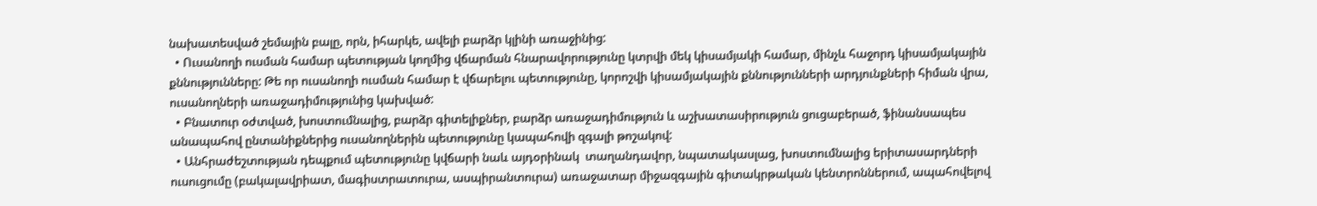նախատեսված շեմային բալը, որն, իհարկե, ավելի բարձր կլինի առաջինից:
  • Ուսանողի ուսման համար պետության կողմից վճարման հնարավորությունը կտրվի մեկ կիսամյակի համար, մինչև հաջորդ կիսամյակային քննությունները: Թե որ ուսանողի ուսման համար է վճարելու պետությունը, կորոշվի կիսամյակային քննությունների արդյունքների հիման վրա, ուսանողների առաջադիմությունից կախված:
  • Բնատուր օժտված, խոստումնալից, բարձր գիտելիքներ, բարձր առաջադիմություն և աշխատասիրություն ցուցաբերած, ֆինանսապես անապահով ընտանիքներից ուսանողներին պետությունը կապահովի զգալի թոշակով:
  • Անհրաժեշտության դեպքում պետությունը կվճարի նաև այդօրինակ  տաղանդավոր, նպատակասլաց, խոստումնալից երիտասարդների ուսուցումը (բակալավրիատ, մագիստրատուրա, ասպիրանտուրա) առաջատար միջազգային գիտակրթական կենտրոններում, ապահովելով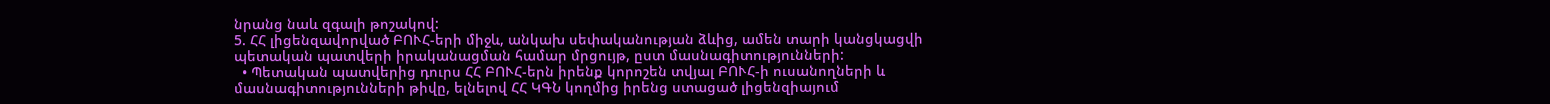նրանց նաև զգալի թոշակով:
5. ՀՀ լիցենզավորված ԲՈՒՀ-երի միջև, անկախ սեփականության ձևից, ամեն տարի կանցկացվի պետական պատվերի իրականացման համար մրցույթ, ըստ մասնագիտությունների:
  • Պետական պատվերից դուրս ՀՀ ԲՈՒՀ-երն իրենք կորոշեն տվյալ ԲՈՒՀ-ի ուսանողների և մասնագիտությունների թիվը, ելնելով ՀՀ ԿԳՆ կողմից իրենց ստացած լիցենզիայում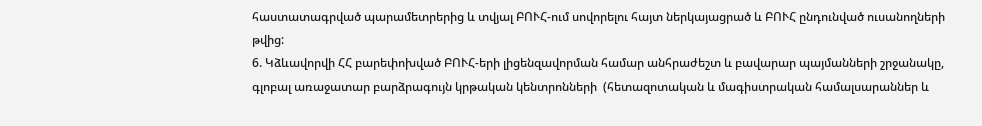հաստատագրված պարամետրերից և տվյալ ԲՈՒՀ-ում սովորելու հայտ ներկայացրած և ԲՈՒՀ ընդունված ուսանողների թվից:
6. Կձևավորվի ՀՀ բարեփոխված ԲՈՒՀ-երի լիցենզավորման համար անհրաժեշտ և բավարար պայմանների շրջանակը, գլոբալ առաջատար բարձրագույն կրթական կենտրոնների  (հետազոտական և մագիստրական համալսարաններ և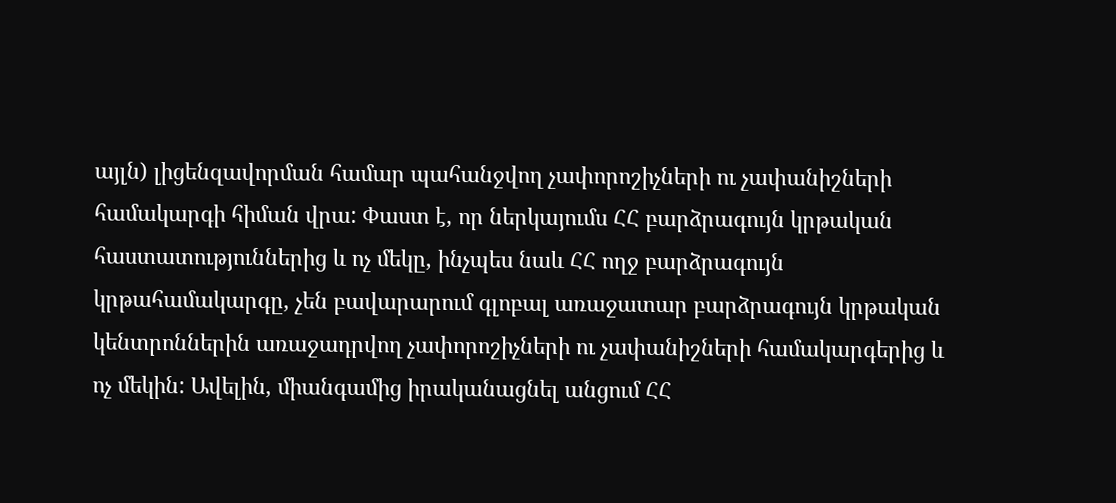այլն) լիցենզավորման համար պահանջվող չափորոշիչների ու չափանիշների համակարգի հիման վրա: Փաստ է, որ ներկայումս ՀՀ բարձրագույն կրթական հաստատություններից և ոչ մեկը, ինչպես նաև ՀՀ ողջ բարձրագույն կրթահամակարգը, չեն բավարարում գլոբալ առաջատար բարձրագույն կրթական կենտրոններին առաջադրվող չափորոշիչների ու չափանիշների համակարգերից և ոչ մեկին: Ավելին, միանգամից իրականացնել անցում ՀՀ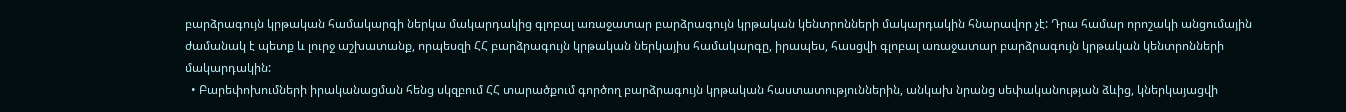բարձրագույն կրթական համակարգի ներկա մակարդակից գլոբալ առաջատար բարձրագույն կրթական կենտրոնների մակարդակին հնարավոր չէ: Դրա համար որոշակի անցումային ժամանակ է պետք և լուրջ աշխատանք, որպեսզի ՀՀ բարձրագույն կրթական ներկայիս համակարգը, իրապես, հասցվի գլոբալ առաջատար բարձրագույն կրթական կենտրոնների մակարդակին:
  • Բարեփոխումների իրականացման հենց սկզբում ՀՀ տարածքում գործող բարձրագույն կրթական հաստատություններին, անկախ նրանց սեփականության ձևից, կներկայացվի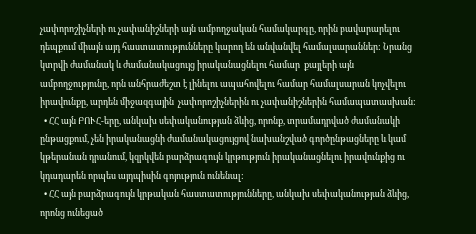չափորոշիչների ու չափանիշների այն ամբողջական համակարգը, որին բավարարելու դեպքում միայն այդ հաստատությունները կարող են անվանվել համալսարաններ: Նրանց կտրվի ժամանակ և ժամանակացույց իրականացնելու համար  քայլերի այն ամբողջությունը, որն անհրաժեշտ է լինելու ապահովելու համար համալսարան կոչվելու իրավունքը, արդեն միջազգային  չափորոշիչներին ու չափանիշներին համապատասխան:
  • ՀՀ այն ԲՈՒՀ-երը, անկախ սեփականության ձևից, որոնք, տրամադրված ժամանակի ընթացքում, չեն իրականացնի ժամանակացույցով նախանշված գործընթացները և կամ կթերանան դրանում, կզրկվեն բարձրագույն կրթություն իրականացնելու իրավունքից ու կդադարեն որպես այդպիսին գոյություն ունենալ:
  • ՀՀ այն բարձրագույն կրթական հաստատությունները, անկախ սեփականության ձևից, որոնց ունեցած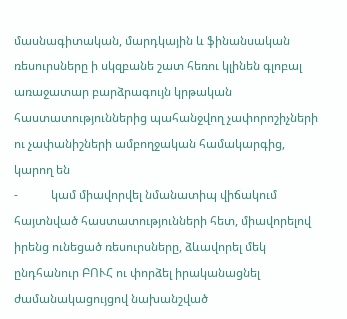մասնագիտական, մարդկային և ֆինանսական ռեսուրսները ի սկզբանե շատ հեռու կլինեն գլոբալ առաջատար բարձրագույն կրթական հաստատություններից պահանջվող չափորոշիչների ու չափանիշների ամբողջական համակարգից, կարող են
-           կամ միավորվել նմանատիպ վիճակում հայտնված հաստատությունների հետ, միավորելով իրենց ունեցած ռեսուրսները, ձևավորել մեկ ընդհանուր ԲՈՒՀ ու փորձել իրականացնել ժամանակացույցով նախանշված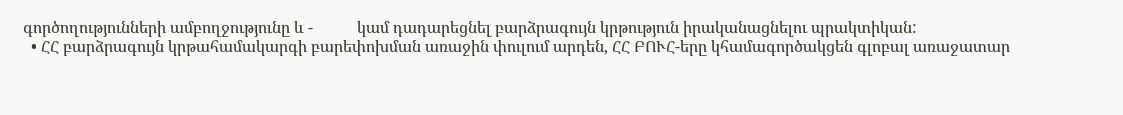գործողությունների ամբողջությունը և -           կամ դադարեցնել բարձրագույն կրթություն իրականացնելու պրակտիկան:
  • ՀՀ բարձրագույն կրթահամակարգի բարեփոխման առաջին փուլում արդեն, ՀՀ ԲՈՒՀ-երը կհամագործակցեն գլոբալ առաջատար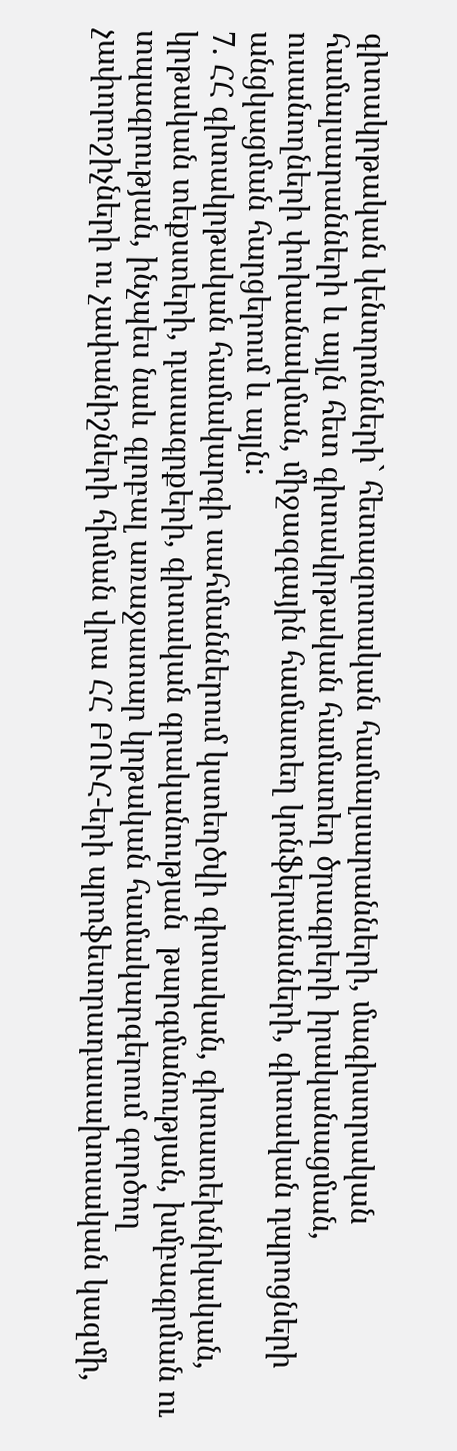գիտակրթական կենտրոնների` հետազոտական համալսարանների, մագիստրական համալսարանների և այլն հետ գիտակրթական համատեղ ծրագրերի իրականացման, ուսանողների փոխանակման, միջազգային համատեղ կոնֆերանսների, գիտական դպրոցների անցկացման հարցերում և այլն:
7. ՀՀ գիտակրթական համակարգի սահմաններում կստեղծվի գիտական, գիտատեխնիկական, կրթական տեքստերի, դասագրքերի, գիտական գրականության  թարգմանության, խմբագրման ու տպագրության, ինչպես նաև գլոբալ առաջատար կրթական համակարգերում գործող չափորոշիչների ու չափանիշների հիման վրա ՀՀ ԲՈՒՀ-երի պրոֆեսորադասախոսական կազմի,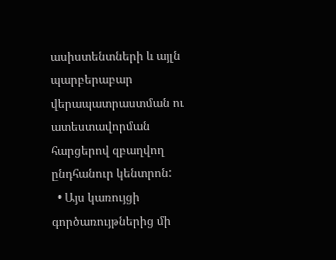ասիստենտների և այլն պարբերաբար վերապատրաստման ու ատեստավորման հարցերով զբաղվող ընդհանուր կենտրոն:
  • Այս կառույցի գործառույթներից մի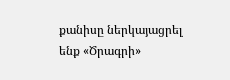քանիսը ներկայացրել ենք «Ծրագրի»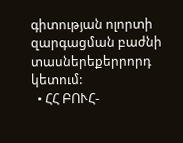գիտության ոլորտի զարգացման բաժնի տասներեքերրորդ կետում:
  • ՀՀ ԲՈՒՀ-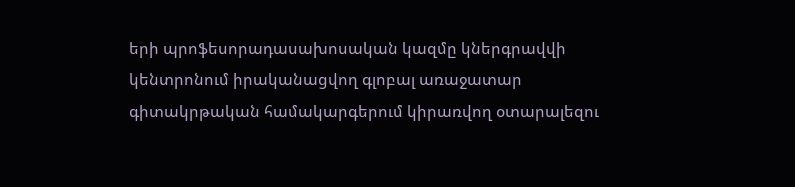երի պրոֆեսորադասախոսական կազմը կներգրավվի կենտրոնում իրականացվող գլոբալ առաջատար գիտակրթական համակարգերում կիրառվող օտարալեզու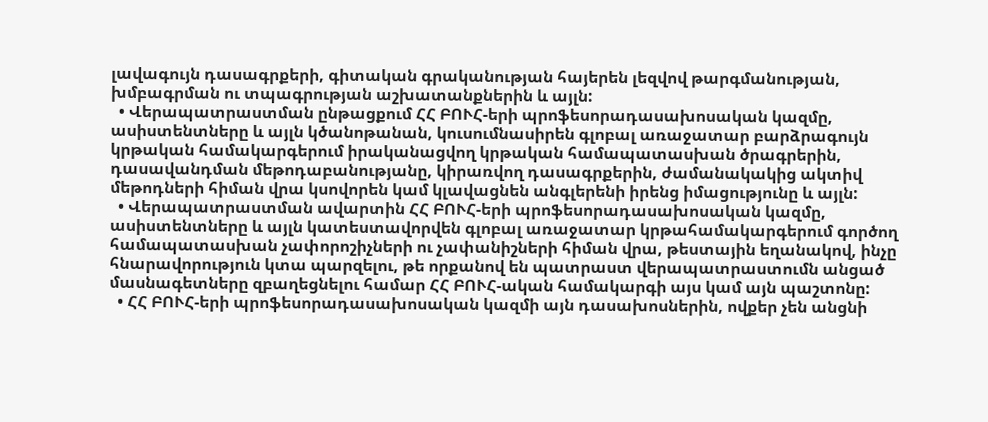լավագույն դասագրքերի, գիտական գրականության հայերեն լեզվով թարգմանության, խմբագրման ու տպագրության աշխատանքներին և այլն:
  • Վերապատրաստման ընթացքում ՀՀ ԲՈՒՀ-երի պրոֆեսորադասախոսական կազմը, ասիստենտները և այլն կծանոթանան, կուսումնասիրեն գլոբալ առաջատար բարձրագույն կրթական համակարգերում իրականացվող կրթական համապատասխան ծրագրերին, դասավանդման մեթոդաբանությանը, կիրառվող դասագրքերին, ժամանակակից ակտիվ մեթոդների հիման վրա կսովորեն կամ կլավացնեն անգլերենի իրենց իմացությունը և այլն:
  • Վերապատրաստման ավարտին ՀՀ ԲՈՒՀ-երի պրոֆեսորադասախոսական կազմը, ասիստենտները և այլն կատեստավորվեն գլոբալ առաջատար կրթահամակարգերում գործող համապատասխան չափորոշիչների ու չափանիշների հիման վրա, թեստային եղանակով, ինչը հնարավորություն կտա պարզելու, թե որքանով են պատրաստ վերապատրաստումն անցած մասնագետները զբաղեցնելու համար ՀՀ ԲՈՒՀ-ական համակարգի այս կամ այն պաշտոնը:
  • ՀՀ ԲՈՒՀ-երի պրոֆեսորադասախոսական կազմի այն դասախոսներին, ովքեր չեն անցնի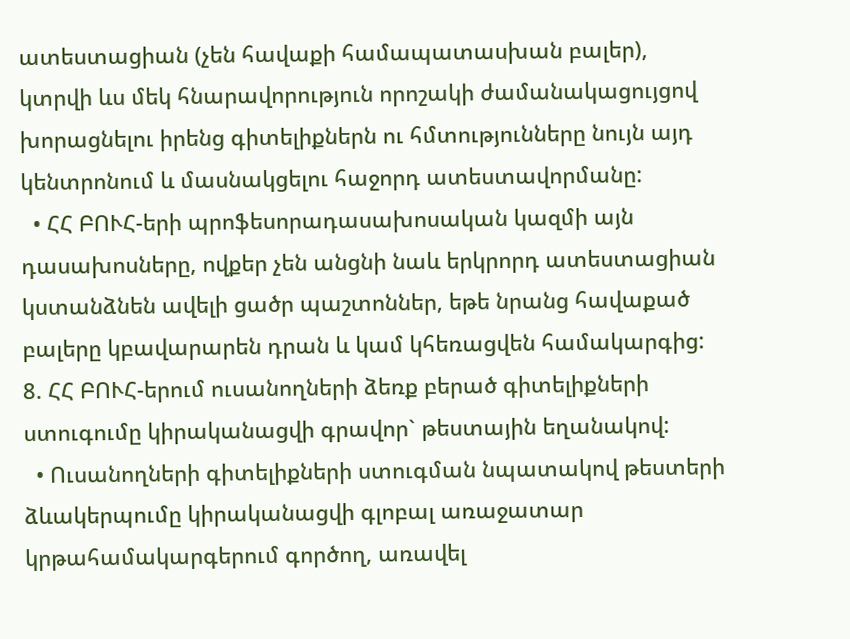ատեստացիան (չեն հավաքի համապատասխան բալեր), կտրվի ևս մեկ հնարավորություն որոշակի ժամանակացույցով խորացնելու իրենց գիտելիքներն ու հմտությունները նույն այդ կենտրոնում և մասնակցելու հաջորդ ատեստավորմանը:
  • ՀՀ ԲՈՒՀ-երի պրոֆեսորադասախոսական կազմի այն դասախոսները, ովքեր չեն անցնի նաև երկրորդ ատեստացիան կստանձնեն ավելի ցածր պաշտոններ, եթե նրանց հավաքած բալերը կբավարարեն դրան և կամ կհեռացվեն համակարգից:
8. ՀՀ ԲՈՒՀ-երում ուսանողների ձեռք բերած գիտելիքների ստուգումը կիրականացվի գրավոր` թեստային եղանակով:
  • Ուսանողների գիտելիքների ստուգման նպատակով թեստերի ձևակերպումը կիրականացվի գլոբալ առաջատար կրթահամակարգերում գործող, առավել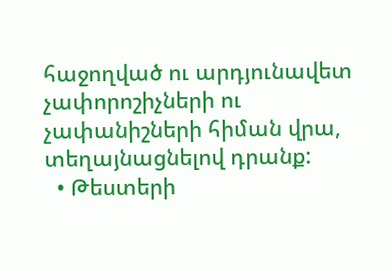հաջողված ու արդյունավետ չափորոշիչների ու չափանիշների հիման վրա, տեղայնացնելով դրանք:
  • Թեստերի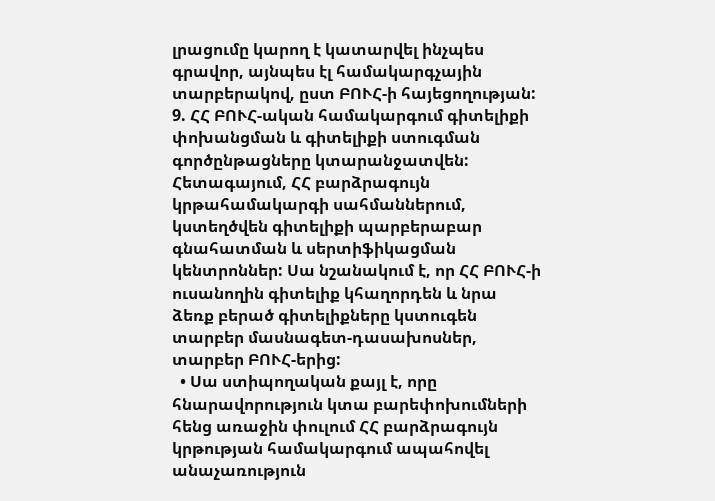լրացումը կարող է կատարվել ինչպես գրավոր, այնպես էլ համակարգչային տարբերակով, ըստ ԲՈՒՀ-ի հայեցողության:
9. ՀՀ ԲՈՒՀ-ական համակարգում գիտելիքի փոխանցման և գիտելիքի ստուգման գործընթացները կտարանջատվեն: Հետագայում, ՀՀ բարձրագույն կրթահամակարգի սահմաններում, կստեղծվեն գիտելիքի պարբերաբար գնահատման և սերտիֆիկացման կենտրոններ: Սա նշանակում է, որ ՀՀ ԲՈՒՀ-ի ուսանողին գիտելիք կհաղորդեն և նրա ձեռք բերած գիտելիքները կստուգեն  տարբեր մասնագետ-դասախոսներ, տարբեր ԲՈՒՀ-երից:
  • Սա ստիպողական քայլ է, որը հնարավորություն կտա բարեփոխումների հենց առաջին փուլում ՀՀ բարձրագույն կրթության համակարգում ապահովել անաչառություն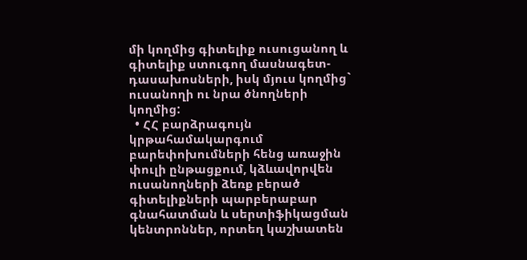մի կողմից գիտելիք ուսուցանող և գիտելիք ստուգող մասնագետ-դասախոսների, իսկ մյուս կողմից` ուսանողի ու նրա ծնողների կողմից:
  • ՀՀ բարձրագույն կրթահամակարգում բարեփոխումների հենց առաջին փուլի ընթացքում, կձևավորվեն ուսանողների ձեռք բերած գիտելիքների պարբերաբար գնահատման և սերտիֆիկացման կենտրոններ, որտեղ կաշխատեն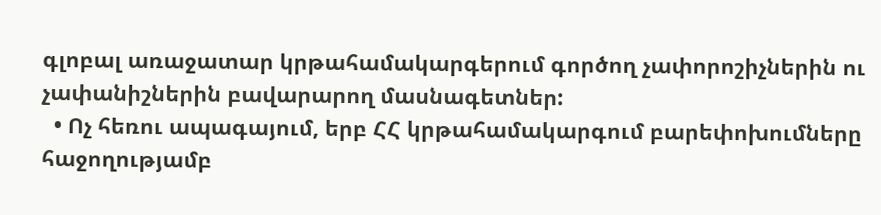գլոբալ առաջատար կրթահամակարգերում գործող չափորոշիչներին ու չափանիշներին բավարարող մասնագետներ:
  • Ոչ հեռու ապագայում, երբ ՀՀ կրթահամակարգում բարեփոխումները հաջողությամբ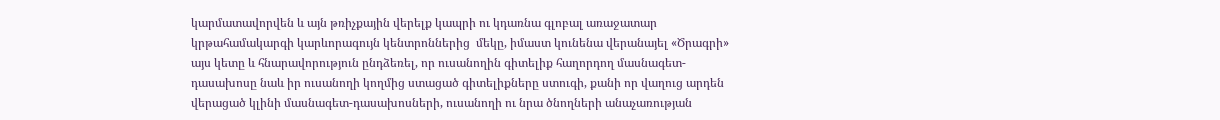կարմատավորվեն և այն թռիչքային վերելք կապրի ու կդառնա գլոբալ առաջատար կրթահամակարգի կարևորագույն կենտրոններից  մեկը, իմաստ կունենա վերանայել «Ծրագրի» այս կետը և հնարավորություն ընդձեռել, որ ուսանողին գիտելիք հաղորդող մասնագետ-դասախոսը նաև իր ուսանողի կողմից ստացած գիտելիքները ստուգի, քանի որ վաղուց արդեն վերացած կլինի մասնագետ-դասախոսների, ուսանողի ու նրա ծնողների անաչառության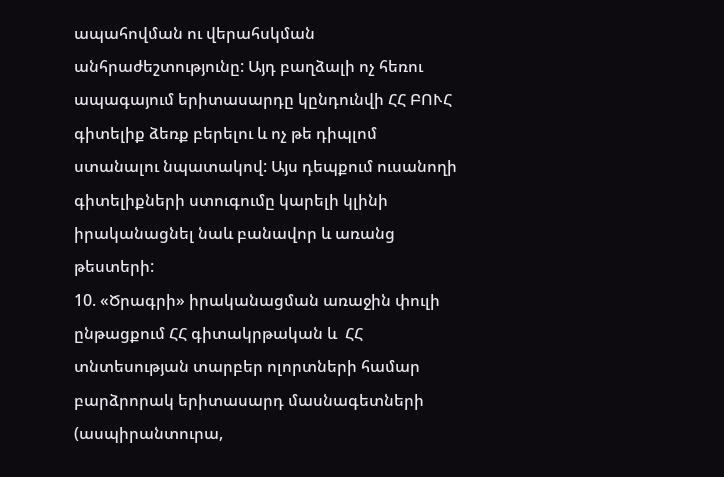ապահովման ու վերահսկման անհրաժեշտությունը: Այդ բաղձալի ոչ հեռու ապագայում երիտասարդը կընդունվի ՀՀ ԲՈՒՀ գիտելիք ձեռք բերելու և ոչ թե դիպլոմ ստանալու նպատակով: Այս դեպքում ուսանողի գիտելիքների ստուգումը կարելի կլինի իրականացնել նաև բանավոր և առանց թեստերի:
10. «Ծրագրի» իրականացման առաջին փուլի ընթացքում ՀՀ գիտակրթական և  ՀՀ տնտեսության տարբեր ոլորտների համար բարձրորակ երիտասարդ մասնագետների (ասպիրանտուրա,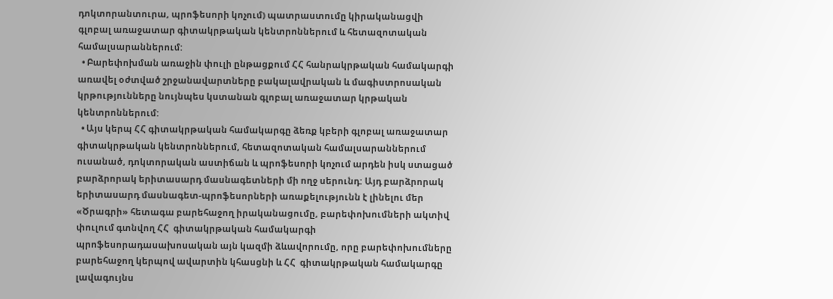դոկտորանտուրա, պրոֆեսորի կոչում) պատրաստումը կիրականացվի գլոբալ առաջատար գիտակրթական կենտրոններում և հետազոտական համալսարաններում:
  • Բարեփոխման առաջին փուլի ընթացքում ՀՀ հանրակրթական համակարգի առավել օժտված շրջանավարտները բակալավրական և մագիստրոսական կրթությունները նույնպես կստանան գլոբալ առաջատար կրթական կենտրոններում:
  • Այս կերպ ՀՀ գիտակրթական համակարգը ձեռք կբերի գլոբալ առաջատար գիտակրթական կենտրոններում, հետազոտական համալսարաններում ուսանած, դոկտորական աստիճան և պրոֆեսորի կոչում արդեն իսկ ստացած բարձրորակ երիտասարդ մասնագետների մի ողջ սերունդ: Այդ բարձրորակ երիտասարդ մասնագետ-պրոֆեսորների առաքելությունն է լինելու մեր «Ծրագրի» հետագա բարեհաջող իրականացումը, բարեփոխումների ակտիվ փուլում գտնվող ՀՀ  գիտակրթական համակարգի պրոֆեսորադասախոսական այն կազմի ձևավորումը, որը բարեփոխումները բարեհաջող կերպով ավարտին կհասցնի և ՀՀ  գիտակրթական համակարգը լավագույնս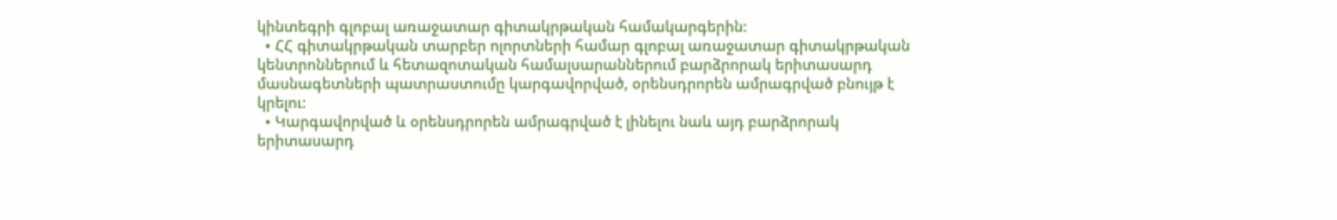կինտեգրի գլոբալ առաջատար գիտակրթական համակարգերին:
  • ՀՀ գիտակրթական տարբեր ոլորտների համար գլոբալ առաջատար գիտակրթական կենտրոններում և հետազոտական համալսարաններում բարձրորակ երիտասարդ մասնագետների պատրաստումը կարգավորված, օրենսդրորեն ամրագրված բնույթ է կրելու:
  • Կարգավորված և օրենսդրորեն ամրագրված է լինելու նաև այդ բարձրորակ երիտասարդ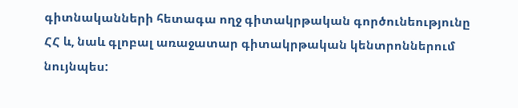գիտնականների հետագա ողջ գիտակրթական գործունեությունը ՀՀ և, նաև գլոբալ առաջատար գիտակրթական կենտրոններում նույնպես: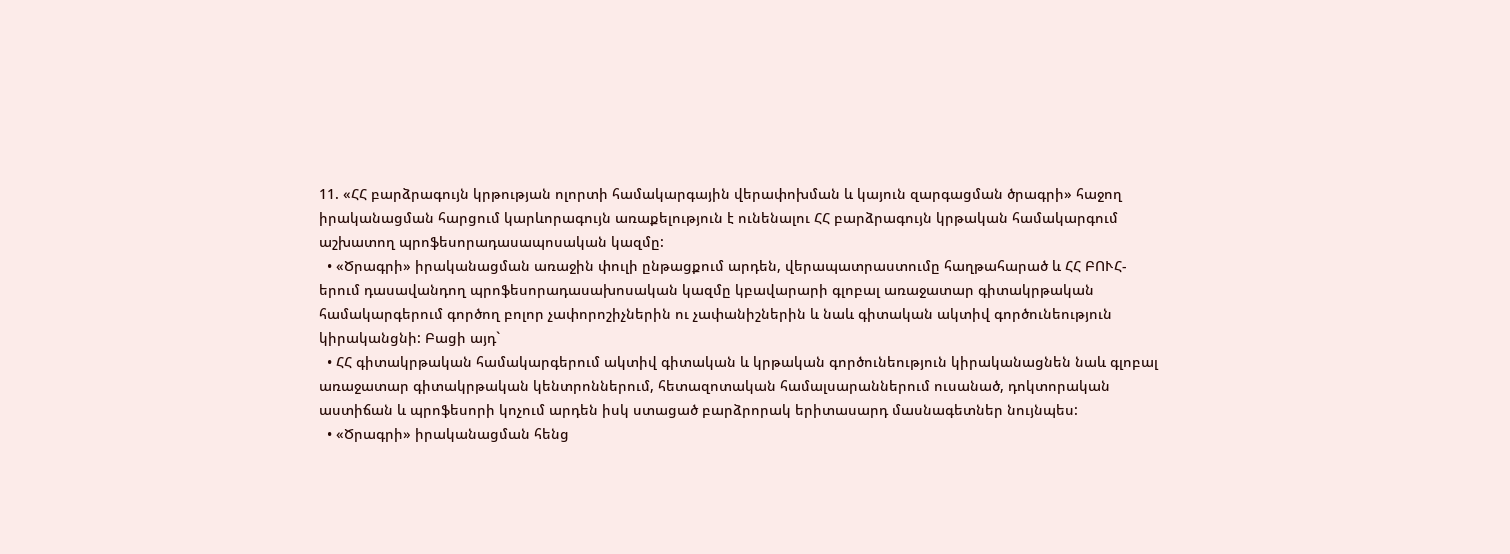11. «ՀՀ բարձրագույն կրթության ոլորտի համակարգային վերափոխման և կայուն զարգացման ծրագրի» հաջող իրականացման հարցում կարևորագույն առաքելություն է ունենալու ՀՀ բարձրագույն կրթական համակարգում աշխատող պրոֆեսորադասապոսական կազմը:
  • «Ծրագրի» իրականացման առաջին փուլի ընթացքում արդեն, վերապատրաստումը հաղթահարած և ՀՀ ԲՈՒՀ-երում դասավանդող պրոֆեսորադասախոսական կազմը կբավարարի գլոբալ առաջատար գիտակրթական համակարգերում գործող բոլոր չափորոշիչներին ու չափանիշներին և նաև գիտական ակտիվ գործունեություն կիրականցնի: Բացի այդ`
  • ՀՀ գիտակրթական համակարգերում ակտիվ գիտական և կրթական գործունեություն կիրականացնեն նաև գլոբալ առաջատար գիտակրթական կենտրոններում, հետազոտական համալսարաններում ուսանած, դոկտորական աստիճան և պրոֆեսորի կոչում արդեն իսկ ստացած բարձրորակ երիտասարդ մասնագետներ նույնպես:
  • «Ծրագրի» իրականացման հենց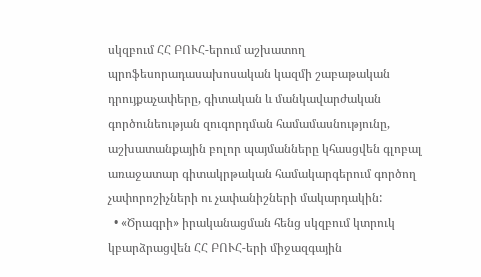սկզբում ՀՀ ԲՈՒՀ-երում աշխատող պրոֆեսորադասախոսական կազմի շաբաթական դրույքաչափերը, գիտական և մանկավարժական գործունեության զուգորդման համամասնությունը, աշխատանքային բոլոր պայմանները կհասցվեն գլոբալ առաջատար գիտակրթական համակարգերում գործող չափորոշիչների ու չափանիշների մակարդակին:
  • «Ծրագրի» իրականացման հենց սկզբում կտրուկ կբարձրացվեն ՀՀ ԲՈՒՀ-երի միջազգային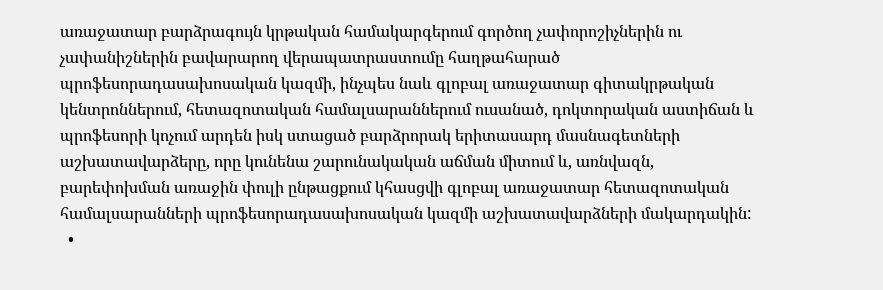առաջատար բարձրագույն կրթական համակարգերում գործող չափորոշիչներին ու չափանիշներին բավարարող վերապատրաստումը հաղթահարած  պրոֆեսորադասախոսական կազմի, ինչպես նաև գլոբալ առաջատար գիտակրթական կենտրոններում, հետազոտական համալսարաններում ուսանած, դոկտորական աստիճան և պրոֆեսորի կոչում արդեն իսկ ստացած բարձրորակ երիտասարդ մասնագետների աշխատավարձերը, որը կունենա շարունակական աճման միտում և, առնվազն, բարեփոխման առաջին փուլի ընթացքում կհասցվի գլոբալ առաջատար հետազոտական համալսարանների պրոֆեսորադասախոսական կազմի աշխատավարձների մակարդակին:
  •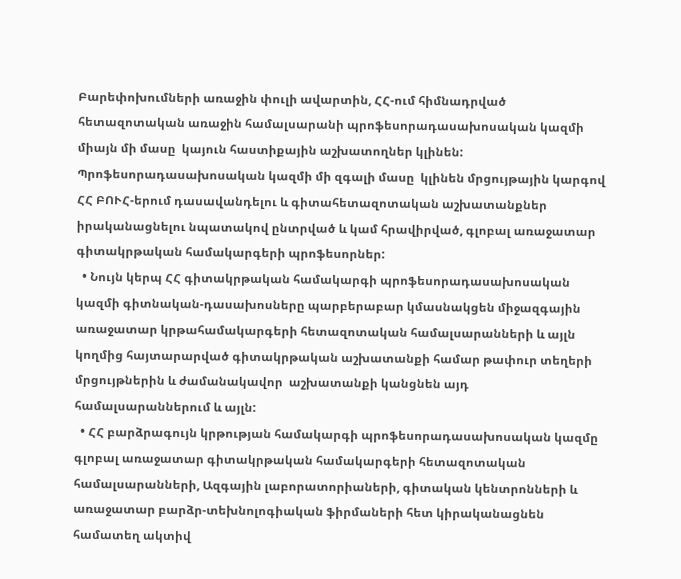Բարեփոխումների առաջին փուլի ավարտին, ՀՀ-ում հիմնադրված հետազոտական առաջին համալսարանի պրոֆեսորադասախոսական կազմի միայն մի մասը  կայուն հաստիքային աշխատողներ կլինեն: Պրոֆեսորադասախոսական կազմի մի զգալի մասը  կլինեն մրցույթային կարգով ՀՀ ԲՈՒՀ-երում դասավանդելու և գիտահետազոտական աշխատանքներ իրականացնելու նպատակով ընտրված և կամ հրավիրված, գլոբալ առաջատար գիտակրթական համակարգերի պրոֆեսորներ:
  • Նույն կերպ ՀՀ գիտակրթական համակարգի պրոֆեսորադասախոսական կազմի գիտնական-դասախոսները պարբերաբար կմասնակցեն միջազգային առաջատար կրթահամակարգերի հետազոտական համալսարանների և այլն կողմից հայտարարված գիտակրթական աշխատանքի համար թափուր տեղերի մրցույթներին և ժամանակավոր  աշխատանքի կանցնեն այդ համալսարաններում և այլն:
  • ՀՀ բարձրագույն կրթության համակարգի պրոֆեսորադասախոսական կազմը գլոբալ առաջատար գիտակրթական համակարգերի հետազոտական համալսարանների, Ազգային լաբորատորիաների, գիտական կենտրոնների և առաջատար բարձր-տեխնոլոգիական ֆիրմաների հետ կիրականացնեն համատեղ ակտիվ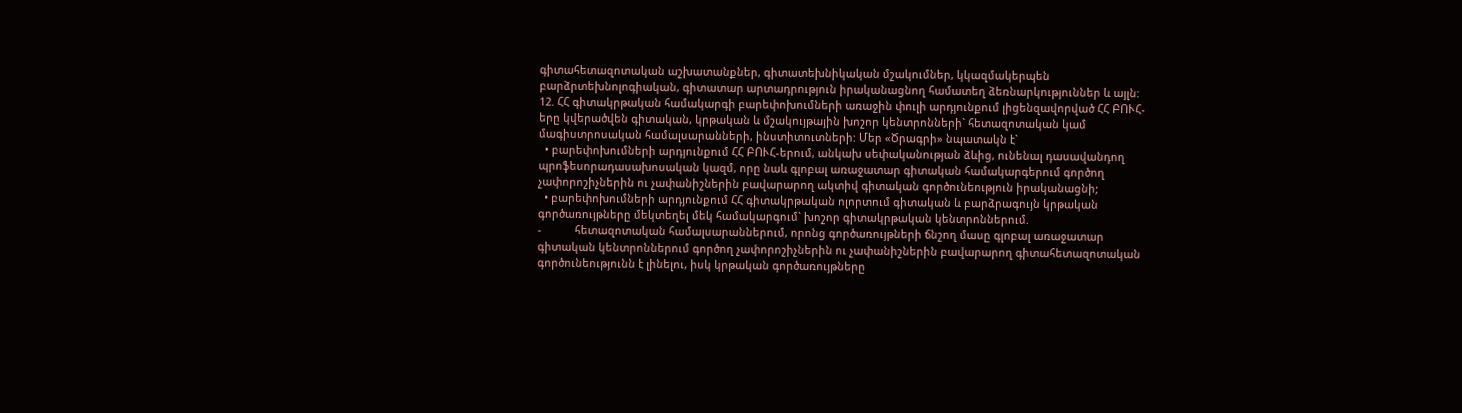գիտահետազոտական աշխատանքներ, գիտատեխնիկական մշակումներ, կկազմակերպեն բարձրտեխնոլոգիական, գիտատար արտադրություն իրականացնող համատեղ ձեռնարկություններ և այլն:
12. ՀՀ գիտակրթական համակարգի բարեփոխումների առաջին փուլի արդյունքում լիցենզավորված ՀՀ ԲՈՒՀ-երը կվերածվեն գիտական, կրթական և մշակույթային խոշոր կենտրոնների` հետազոտական կամ մագիստրոսական համալսարանների, ինստիտուտների: Մեր «Ծրագրի» նպատակն է`
  • բարեփոխումների արդյունքում ՀՀ ԲՈՒՀ-երում, անկախ սեփականության ձևից, ունենալ դասավանդող պրոֆեսորադասախոսական կազմ, որը նաև գլոբալ առաջատար գիտական համակարգերում գործող չափորոշիչներին ու չափանիշներին բավարարող ակտիվ գիտական գործունեություն իրականացնի;
  • բարեփոխումների արդյունքում ՀՀ գիտակրթական ոլորտում գիտական և բարձրագույն կրթական գործառույթները մեկտեղել մեկ համակարգում` խոշոր գիտակրթական կենտրոններում.
-           հետազոտական համալսարաններում, որոնց գործառույթների ճնշող մասը գլոբալ առաջատար գիտական կենտրոններում գործող չափորոշիչներին ու չափանիշներին բավարարող գիտահետազոտական գործունեությունն է լինելու, իսկ կրթական գործառույթները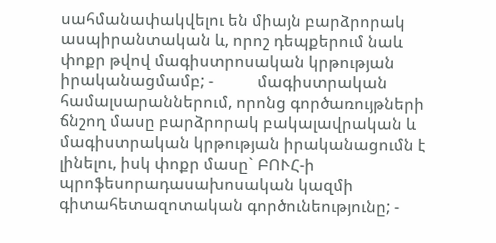սահմանափակվելու են միայն բարձրորակ ասպիրանտական և, որոշ դեպքերում նաև փոքր թվով մագիստրոսական կրթության իրականացմամբ; -           մագիստրական համալսարաններում, որոնց գործառույթների ճնշող մասը բարձրորակ բակալավրական և մագիստրական կրթության իրականացումն է լինելու, իսկ փոքր մասը` ԲՈՒՀ-ի պրոֆեսորադասախոսական կազմի գիտահետազոտական գործունեությունը; -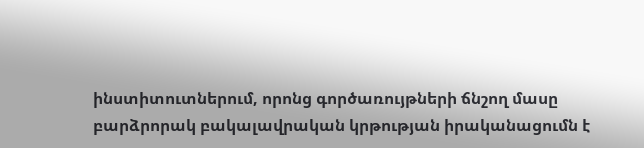ինստիտուտներում, որոնց գործառույթների ճնշող մասը բարձրորակ բակալավրական կրթության իրականացումն է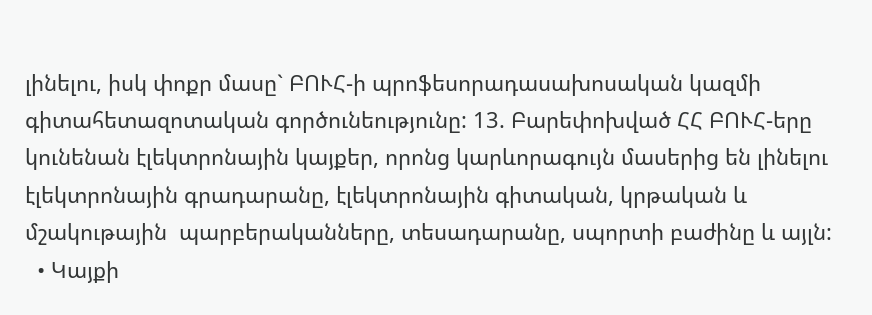լինելու, իսկ փոքր մասը` ԲՈՒՀ-ի պրոֆեսորադասախոսական կազմի գիտահետազոտական գործունեությունը: 13. Բարեփոխված ՀՀ ԲՈՒՀ-երը կունենան էլեկտրոնային կայքեր, որոնց կարևորագույն մասերից են լինելու էլեկտրոնային գրադարանը, էլեկտրոնային գիտական, կրթական և մշակութային  պարբերականները, տեսադարանը, սպորտի բաժինը և այլն:
  • Կայքի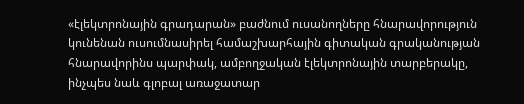«էլեկտրոնային գրադարան» բաժնում ուսանողները հնարավորություն կունենան ուսումնասիրել համաշխարհային գիտական գրականության հնարավորինս պարփակ, ամբողջական էլեկտրոնային տարբերակը, ինչպես նաև գլոբալ առաջատար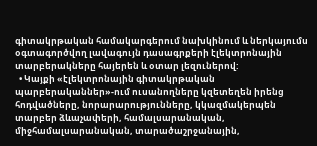գիտակրթական համակարգերում նախկինում և ներկայումս օգտագործվող լավագույն դասագրքերի էլեկտրոնային տարբերակները հայերեն և օտար լեզուներով:
  • Կայքի «էլեկտրոնային գիտակրթական պարբերականներ»-ում ուսանողները կզետեղեն իրենց հոդվածները, նորարարությունները, կկազմակերպեն տարբեր ձևաչափերի, համալսարանական, միջհամալսարանական, տարածաշրջանային,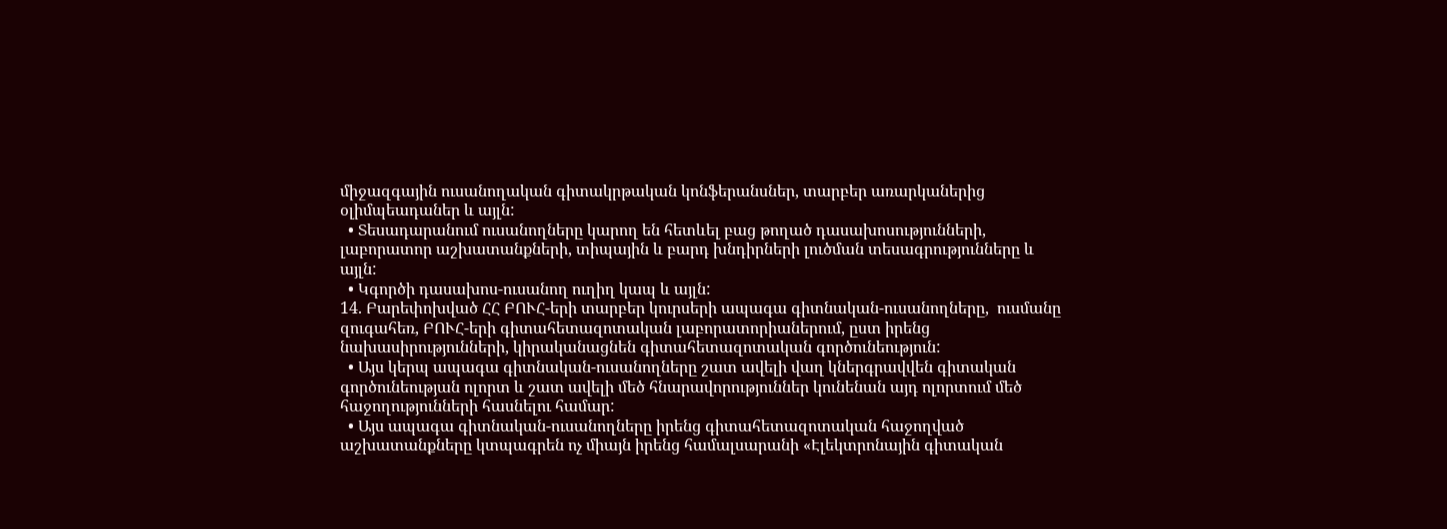միջազգային ուսանողական գիտակրթական կոնֆերանսներ, տարբեր առարկաներից օլիմպեադաներ և այլն:
  • Տեսադարանում ուսանողները կարող են հետևել բաց թողած դասախոսությունների, լաբորատոր աշխատանքների, տիպային և բարդ խնդիրների լուծման տեսագրությունները և այլն:
  • Կգործի դասախոս-ուսանող ուղիղ կապ և այլն:
14. Բարեփոխված ՀՀ ԲՈՒՀ-երի տարբեր կուրսերի ապագա գիտնական-ուսանողները,  ուսմանը զուգահեռ, ԲՈՒՀ-երի գիտահետազոտական լաբորատորիաներում, ըստ իրենց նախասիրությունների, կիրականացնեն գիտահետազոտական գործունեություն:
  • Այս կերպ ապագա գիտնական-ուսանողները շատ ավելի վաղ կներգրավվեն գիտական գործունեության ոլորտ և շատ ավելի մեծ հնարավորություններ կունենան այդ ոլորտում մեծ հաջողությունների հասնելու համար:
  • Այս ապագա գիտնական-ուսանողները իրենց գիտահետազոտական հաջողված աշխատանքները կտպագրեն ոչ միայն իրենց համալսարանի «Էլեկտրոնային գիտական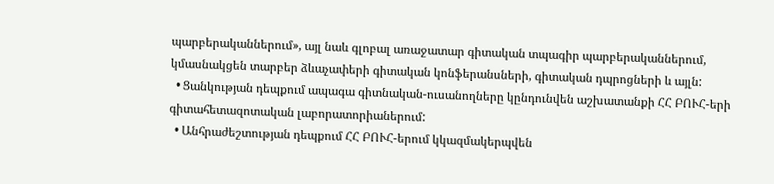պարբերականներում», այլ նաև գլոբալ առաջատար գիտական տպագիր պարբերականներում, կմասնակցեն տարբեր ձևաչափերի գիտական կոնֆերանսների, գիտական դպրոցների և այլն:
  • Ցանկության դեպքում ապագա գիտնական-ուսանողները կընդունվեն աշխատանքի ՀՀ ԲՈՒՀ-երի գիտահետազոտական լաբորատորիաներում:
  • Անհրաժեշտության դեպքում ՀՀ ԲՈՒՀ-երում կկազմակերպվեն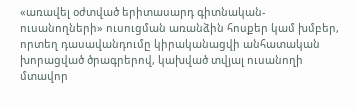«առավել օժտված երիտասարդ գիտնական-ուսանողների» ուսուցման առանձին հոսքեր կամ խմբեր, որտեղ դասավանդումը կիրականացվի անհատական խորացված ծրագրերով, կախված տվյալ ուսանողի մտավոր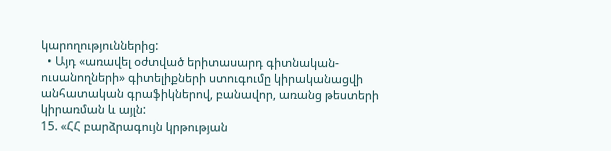կարողություններից:
  • Այդ «առավել օժտված երիտասարդ գիտնական-ուսանողների» գիտելիքների ստուգումը կիրականացվի անհատական գրաֆիկներով, բանավոր, առանց թեստերի կիրառման և այլն:
15. «ՀՀ բարձրագույն կրթության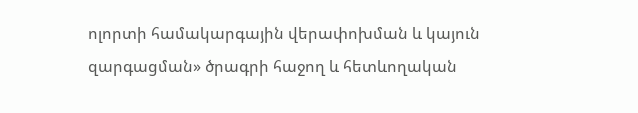ոլորտի համակարգային վերափոխման և կայուն զարգացման» ծրագրի հաջող և հետևողական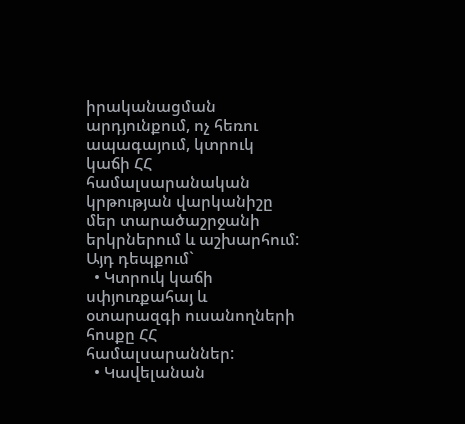իրականացման արդյունքում, ոչ հեռու ապագայում, կտրուկ կաճի ՀՀ համալսարանական կրթության վարկանիշը մեր տարածաշրջանի երկրներում և աշխարհում: Այդ դեպքում`
  • Կտրուկ կաճի սփյուռքահայ և օտարազգի ուսանողների հոսքը ՀՀ համալսարաններ:
  • Կավելանան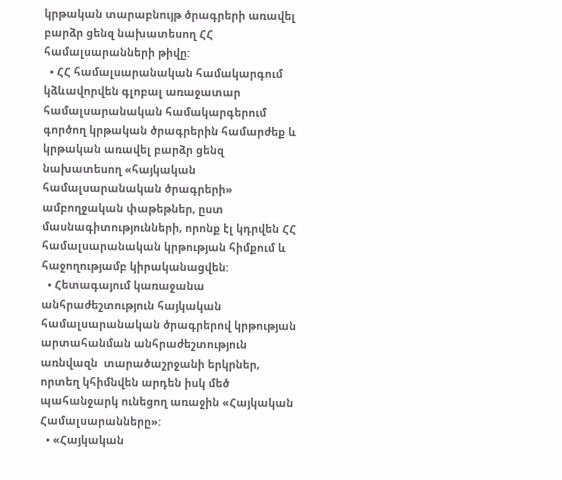կրթական տարաբնույթ ծրագրերի առավել բարձր ցենզ նախատեսող ՀՀ համալսարանների թիվը:
  • ՀՀ համալսարանական համակարգում կձևավորվեն գլոբալ առաջատար համալսարանական համակարգերում գործող կրթական ծրագրերին համարժեք և կրթական առավել բարձր ցենզ նախատեսող «հայկական համալսարանական ծրագրերի» ամբողջական փաթեթներ, ըստ մասնագիտությունների, որոնք էլ կդրվեն ՀՀ համալսարանական կրթության հիմքում և հաջողությամբ կիրականացվեն:
  • Հետագայում կառաջանա անհրաժեշտություն հայկական համալսարանական ծրագրերով կրթության արտահանման անհրաժեշտություն առնվազն  տարածաշրջանի երկրներ, որտեղ կհիմնվեն արդեն իսկ մեծ պահանջարկ ունեցող առաջին «Հայկական Համալսարանները»:
  • «Հայկական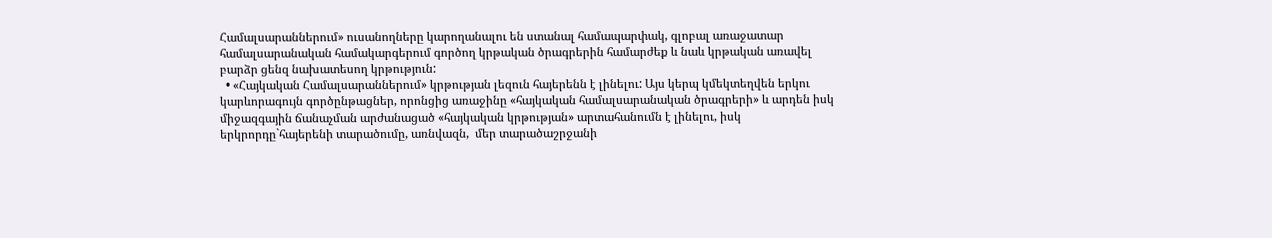Համալսարաններում» ուսանողները կարողանալու են ստանալ համապարփակ, գլոբալ առաջատար համալսարանական համակարգերում գործող կրթական ծրագրերին համարժեք և նաև կրթական առավել բարձր ցենզ նախատեսող կրթություն:
  • «Հայկական Համալսարաններում» կրթության լեզուն հայերենն է լինելու: Այս կերպ կմեկտեղվեն երկու կարևորագույն գործընթացներ, որոնցից առաջինը «հայկական համալսարանական ծրագրերի» և արդեն իսկ միջազգային ճանաչման արժանացած «հայկական կրթության» արտահանումն է լինելու, իսկ երկրորդը`հայերենի տարածումը, առնվազն,  մեր տարածաշրջանի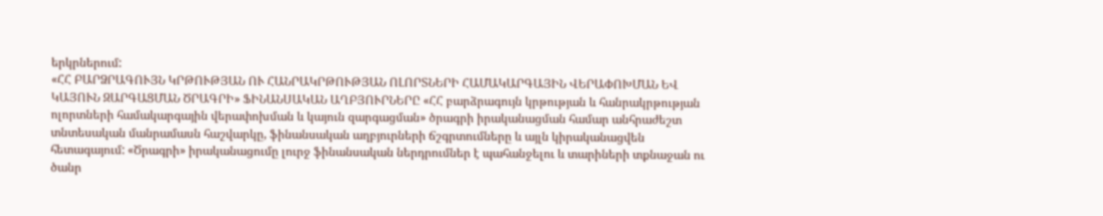երկրներում:
«ՀՀ ԲԱՐՁՐԱԳՈՒՅՆ ԿՐԹՈՒԹՅԱՆ ՈՒ ՀԱՆՐԱԿՐԹՈՒԹՅԱՆ ՈԼՈՐՏՆԵՐԻ ՀԱՄԱԿԱՐԳԱՅԻՆ ՎԵՐԱՓՈԽՄԱՆ ԵՎ ԿԱՅՈՒՆ ԶԱՐԳԱՑՄԱՆ ԾՐԱԳՐԻ» ՖԻՆԱՆՍԱԿԱՆ ԱՂԲՅՈՒՐՆԵՐԸ «ՀՀ բարձրագույն կրթության և հանրակրթության ոլորտների համակարգային վերափոխման և կայուն զարգացման» ծրագրի իրականացման համար անհրաժեշտ տնտեսական մանրամասն հաշվարկը, ֆինանսական աղբյուրների ճշգրտումները և այլն կիրականացվեն հետագայում: «Ծրագրի» իրականացումը լուրջ ֆինանսական ներդրումներ է պահանջելու և տարիների տքնաջան ու ծանր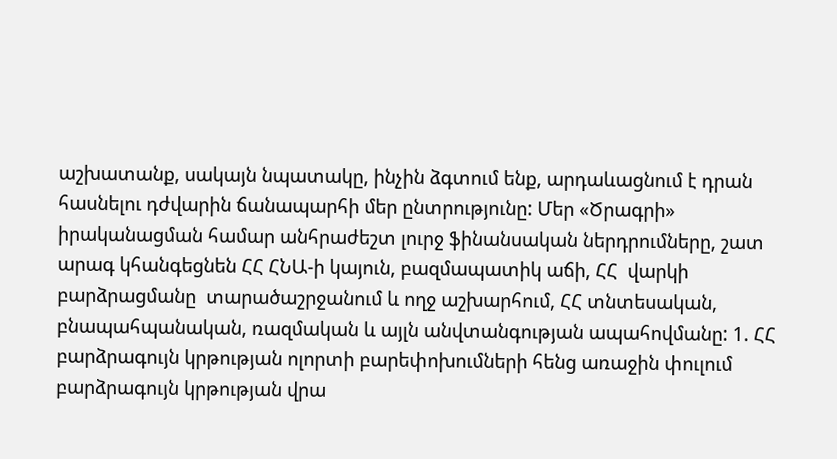աշխատանք, սակայն նպատակը, ինչին ձգտում ենք, արդաևացնում է դրան հասնելու դժվարին ճանապարհի մեր ընտրությունը: Մեր «Ծրագրի» իրականացման համար անհրաժեշտ լուրջ ֆինանսական ներդրումները, շատ արագ կհանգեցնեն ՀՀ ՀՆԱ-ի կայուն, բազմապատիկ աճի, ՀՀ  վարկի բարձրացմանը  տարածաշրջանում և ողջ աշխարհում, ՀՀ տնտեսական, բնապահպանական, ռազմական և այլն անվտանգության ապահովմանը: 1. ՀՀ բարձրագույն կրթության ոլորտի բարեփոխումների հենց առաջին փուլում  բարձրագույն կրթության վրա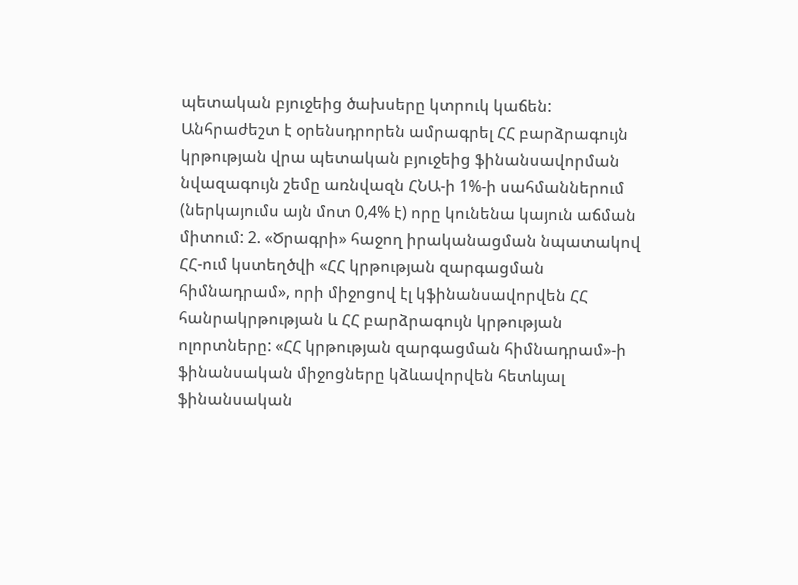պետական բյուջեից ծախսերը կտրուկ կաճեն: Անհրաժեշտ է օրենսդրորեն ամրագրել ՀՀ բարձրագույն կրթության վրա պետական բյուջեից ֆինանսավորման նվազագույն շեմը առնվազն ՀՆԱ-ի 1%-ի սահմաններում (ներկայումս այն մոտ 0,4% է) որը կունենա կայուն աճման միտում: 2. «Ծրագրի» հաջող իրականացման նպատակով ՀՀ-ում կստեղծվի «ՀՀ կրթության զարգացման հիմնադրամ», որի միջոցով էլ կֆինանսավորվեն ՀՀ  հանրակրթության և ՀՀ բարձրագույն կրթության ոլորտները: «ՀՀ կրթության զարգացման հիմնադրամ»-ի ֆինանսական միջոցները կձևավորվեն հետևյալ ֆինանսական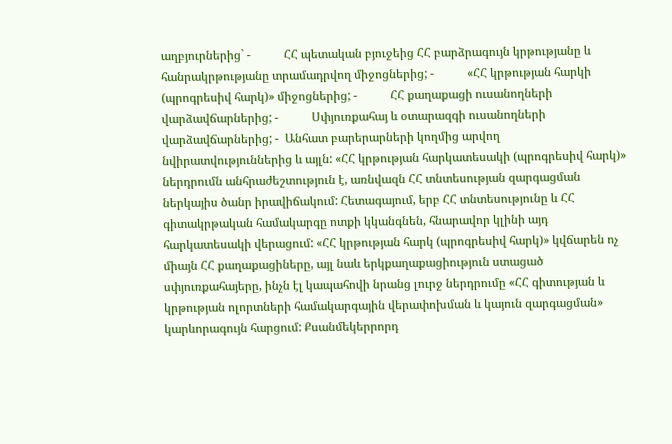աղբյուրներից` -           ՀՀ պետական բյուջեից ՀՀ բարձրագույն կրթությանը և հանրակրթությանը տրամադրվող միջոցներից; -           «ՀՀ կրթության հարկի (պրոգրեսիվ հարկ)» միջոցներից; -           ՀՀ քաղաքացի ուսանողների վարձավճարներից; -           Սփյուռքահայ և օտարազգի ուսանողների վարձավճարներից; -  Անհատ բարերարների կողմից արվող նվիրատվություններից և այլն: «ՀՀ կրթության հարկատեսակի (պրոգրեսիվ հարկ)» ներդրումն անհրաժեշտություն է, առնվազն ՀՀ տնտեսության զարգացման ներկայիս ծանր իրավիճակում: Հետագայում, երբ ՀՀ տնտեսությունը և ՀՀ գիտակրթական համակարգը ոտքի կկանգնեն, հնարավոր կլինի այդ հարկատեսակի վերացում: «ՀՀ կրթության հարկ (պրոգրեսիվ հարկ)» կվճարեն ոչ միայն ՀՀ քաղաքացիները, այլ նաև երկքաղաքացիություն ստացած սփյուռքահայերը, ինչն էլ կապահովի նրանց լուրջ ներդրումը «ՀՀ գիտության և կրթության ոլորտների համակարգային վերափոխման և կայուն զարգացման» կարևորագույն հարցում: Քսանմեկերրորդ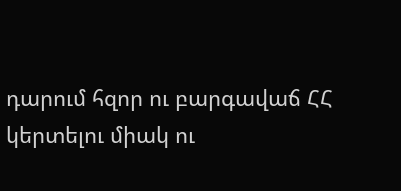դարում հզոր ու բարգավաճ ՀՀ կերտելու միակ ու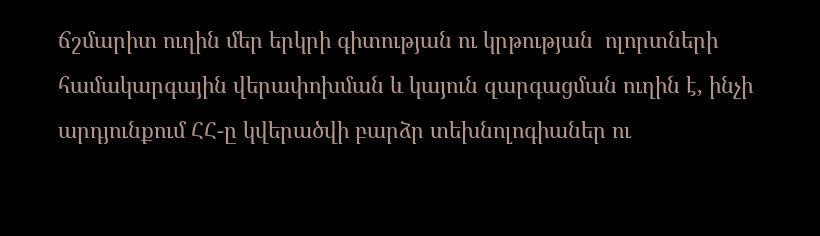ճշմարիտ ուղին մեր երկրի գիտության ու կրթության  ոլորտների համակարգային վերափոխման և կայուն զարգացման ուղին է, ինչի արդյունքում ՀՀ-ը կվերածվի բարձր տեխնոլոգիաներ ու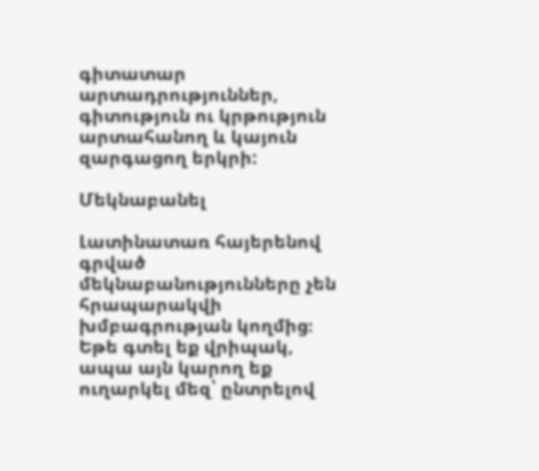գիտատար արտադրություններ, գիտություն ու կրթություն արտահանող և կայուն զարգացող երկրի:

Մեկնաբանել

Լատինատառ հայերենով գրված մեկնաբանությունները չեն հրապարակվի խմբագրության կողմից։
Եթե գտել եք վրիպակ, ապա այն կարող եք ուղարկել մեզ՝ ընտրելով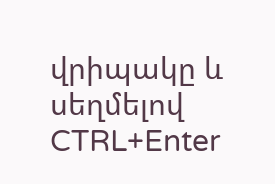վրիպակը և սեղմելով CTRL+Enter